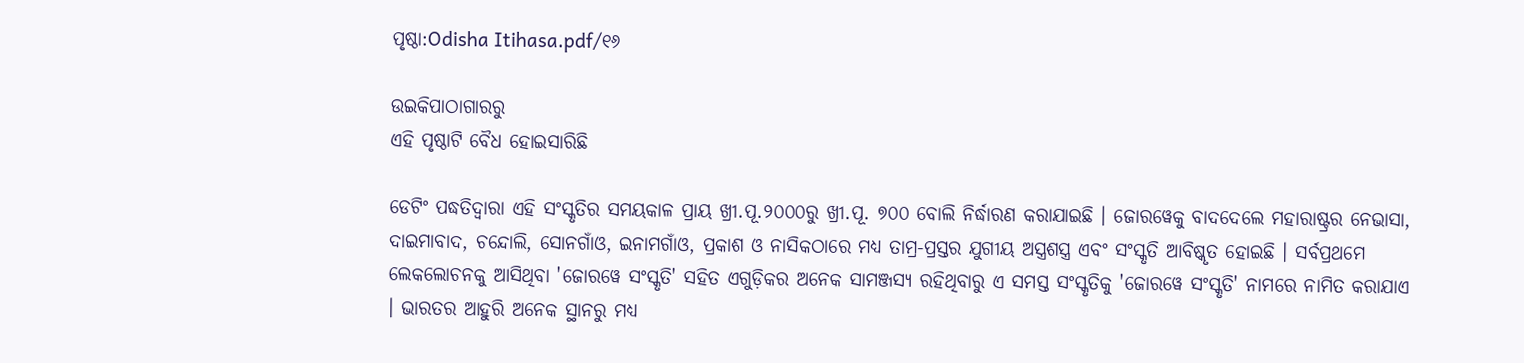ପୃଷ୍ଠା:Odisha Itihasa.pdf/୧୬

ଉଇକିପାଠାଗାର‌ରୁ
ଏହି ପୃଷ୍ଠାଟି ବୈଧ ହୋଇସାରିଛି

ଡେଟିଂ ପଦ୍ଧତିଦ୍ୱାରା ଏହି ସଂସ୍କୃତିର ସମୟକାଳ ପ୍ରାୟ ଖ୍ରୀ.ପୂ.୨୦୦୦ରୁ ଖ୍ରୀ.ପୂ. ୭୦୦ ବୋଲି ନିର୍ଦ୍ଧାରଣ କରାଯାଇଛି । ଜୋରୱେକୁ ବାଦଦେଲେ ମହାରାଷ୍ଟ୍ରର ନେଭାସା, ଦାଇମାବାଦ, ଚନ୍ଦୋଲି, ସୋନଗାଁଓ, ଇନାମଗାଁଓ, ପ୍ରକାଶ ଓ ନାସିକଠାରେ ମଧ୍ୟ ତାମ୍ର-ପ୍ରସ୍ତର ଯୁଗୀୟ ଅସ୍ତ୍ରଶସ୍ତ୍ର ଏବଂ ସଂସ୍କୃତି ଆବିଷ୍କୃତ ହୋଇଛି । ସର୍ବପ୍ରଥମେ ଲେକଲୋଚନକୁ ଆସିଥିବା 'ଜୋରୱେ ସଂସ୍କୃତି' ସହିତ ଏଗୁଡ଼ିକର ଅନେକ ସାମଞ୍ଜସ୍ୟ ରହିଥିବାରୁ ଏ ସମସ୍ତ ସଂସ୍କୃତିକୁ 'ଜୋରୱେ ସଂସ୍କୃତି' ନାମରେ ନାମିତ କରାଯାଏ । ଭାରତର ଆହୁରି ଅନେକ ସ୍ଥାନରୁ ମଧ୍ୟ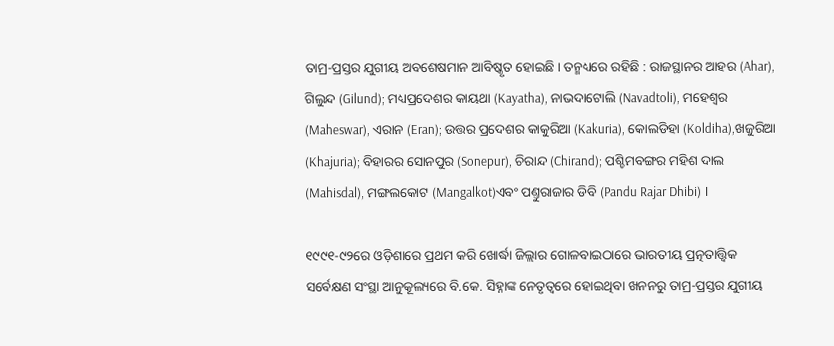ତାମ୍ର-ପ୍ରସ୍ତର ଯୁଗୀୟ ଅବଶେଷମାନ ଆବିଷ୍କୃତ ହୋଇଛି । ତନ୍ମଧ୍ୟରେ ରହିଛି : ରାଜସ୍ଥାନର ଆହର (Ahar), ଗିଲୁନ୍ଦ (Gilund); ମଧ୍ୟପ୍ରଦେଶର କାୟଥା (Kayatha), ନାଭଦାଟୋଲି (Navadtoli), ମହେଶ୍ୱର (Maheswar), ଏରାନ (Eran); ଉତ୍ତର ପ୍ରଦେଶର କାକୁରିଆ (Kakuria), କୋଲଡିହା (Koldiha),ଖଜୁରିଆ (Khajuria); ବିହାରର ସୋନପୁର (Sonepur), ଚିରାନ୍ଦ (Chirand); ପଶ୍ଚିମବଙ୍ଗର ମହିଶ ଦାଲ (Mahisdal), ମଙ୍ଗଲକୋଟ (Mangalkot)ଏବଂ ପଣ୍ତୁରାଜାର ଡିବି (Pandu Rajar Dhibi) ।

୧୯୯୧-୯୨ରେ ଓଡ଼ିଶାରେ ପ୍ରଥମ କରି ଖୋର୍ଦ୍ଧା ଜିଲ୍ଲାର ଗୋଳବାଇଠାରେ ଭାରତୀୟ ପ୍ରତ୍ନତାତ୍ତ୍ୱିକ ସର୍ବେକ୍ଷଣ ସଂସ୍ଥା ଆନୁକୂଲ୍ୟରେ ବି.କେ. ସିହ୍ନାଙ୍କ ନେତୃତ୍ୱରେ ହୋଇଥିବା ଖନନରୁ ତାମ୍ର-ପ୍ରସ୍ତର ଯୁଗୀୟ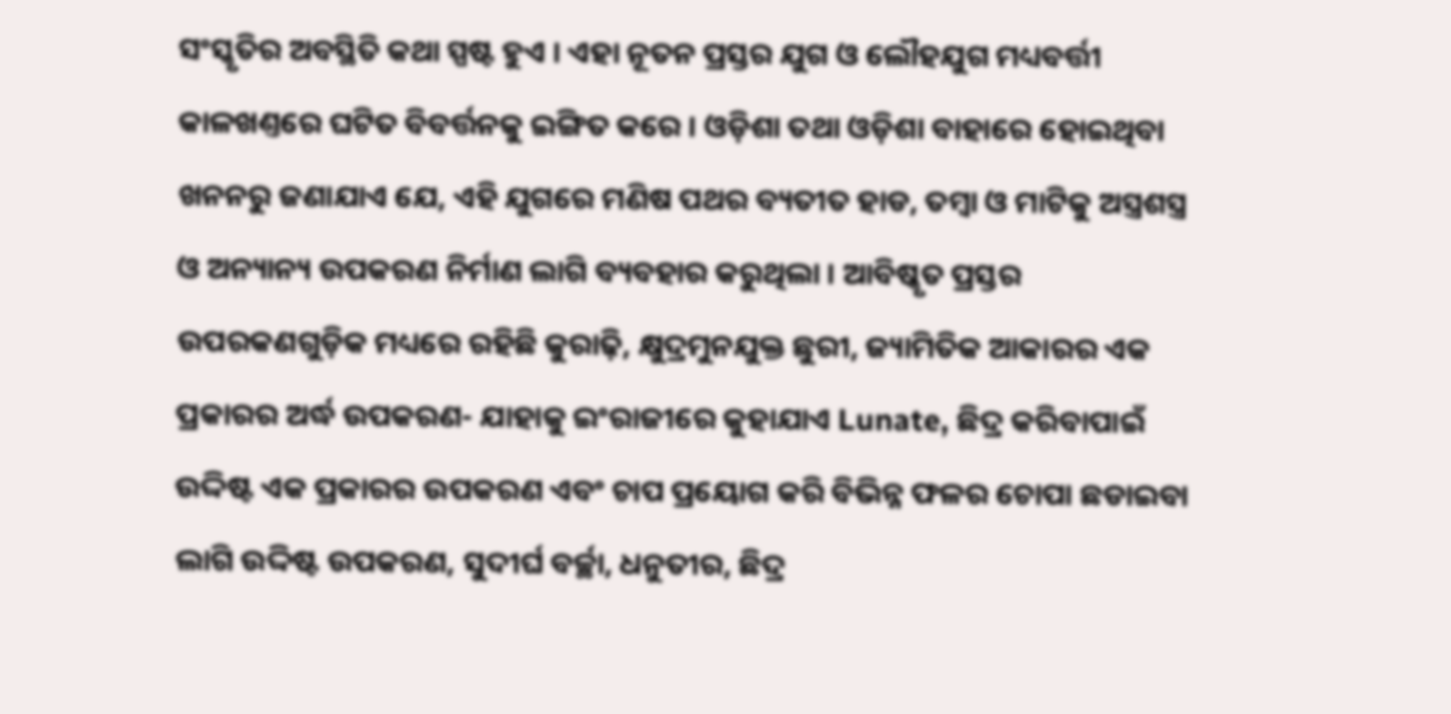ସଂସ୍କୃତିର ଅବସ୍ଥିତି କଥା ସ୍ପଷ୍ଟ ହୁଏ । ଏହା ନୂତନ ପ୍ରସ୍ତର ଯୁଗ ଓ ଲୌହଯୁଗ ମଧ୍ୟବର୍ତ୍ତୀ କାଳଖଣ୍ତରେ ଘଟିତ ବିବର୍ତ୍ତନକୁ ଇଙ୍ଗିତ କରେ । ଓଡ଼ିଶା ତଥା ଓଡ଼ିଶା ବାହାରେ ହୋଇଥିବା ଖନନରୁ ଜଣାଯାଏ ଯେ, ଏହି ଯୁଗରେ ମଣିଷ ପଥର ବ୍ୟତୀତ ହାଡ, ତମ୍ବା ଓ ମାଟିକୁ ଅସ୍ତ୍ରଶସ୍ତ୍ର ଓ ଅନ୍ୟାନ୍ୟ ଉପକରଣ ନିର୍ମାଣ ଲାଗି ବ୍ୟବହାର କରୁଥିଲା । ଆବିଷ୍କୃତ ପ୍ରସ୍ତର ଉପରକଣଗୁଡ଼ିକ ମଧ୍ୟରେ ରହିଛି କୁରାଢ଼ି, କ୍ଷୁଦ୍ରମୁନଯୁକ୍ତ ଛୁରୀ, ଜ୍ୟାମିତିକ ଆକାରର ଏକ ପ୍ରକାରର ଅର୍ଦ୍ଧ ଉପକରଣ- ଯାହାକୁ ଇଂରାଜୀରେ କୁହାଯାଏ Lunate, ଛିଦ୍ର କରିବାପାଇଁ ଉଦ୍ଦିଷ୍ଟ ଏକ ପ୍ରକାରର ଉପକରଣ ଏବଂ ଚାପ ପ୍ରୟୋଗ କରି ବିଭିନ୍ନ ଫଳର ଚୋପା ଛଡାଇବା ଲାଗି ଉଦ୍ଦିଷ୍ଟ ଉପକରଣ, ସୁଦୀର୍ଘ ବର୍ଚ୍ଛା, ଧନୁତୀର, ଛିଦ୍ର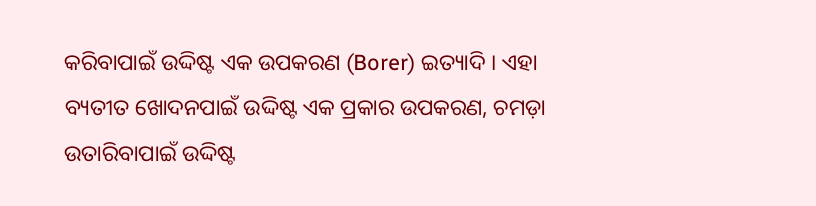କରିବାପାଇଁ ଉଦ୍ଦିଷ୍ଟ ଏକ ଉପକରଣ (Borer) ଇତ୍ୟାଦି । ଏହା ବ୍ୟତୀତ ଖୋଦନପାଇଁ ଉଦ୍ଦିଷ୍ଟ ଏକ ପ୍ରକାର ଉପକରଣ, ଚମଡ଼ା ଉତାରିବାପାଇଁ ଉଦ୍ଦିଷ୍ଟ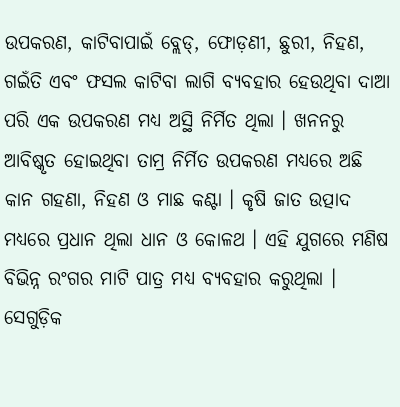ଉପକରଣ, କାଟିବାପାଇଁ ବ୍ଲେଡ୍, ଫୋଡ଼ଣୀ, ଛୁରୀ, ନିହଣ, ଗଇଁତି ଏବଂ ଫସଲ କାଟିବା ଲାଗି ବ୍ୟବହାର ହେଉଥିବା ଦାଆ ପରି ଏକ ଉପକରଣ ମଧ୍ୟ ଅସ୍ଥି ନିର୍ମିତ ଥିଲା । ଖନନରୁ ଆବିଷ୍କୃତ ହୋଇଥିବା ତାମ୍ର ନିର୍ମିତ ଉପକରଣ ମଧ୍ୟରେ ଅଛି କାନ ଗହଣା, ନିହଣ ଓ ମାଛ କଣ୍ଟା । କୃଷି ଜାତ ଉତ୍ପାଦ ମଧ୍ୟରେ ପ୍ରଧାନ ଥିଲା ଧାନ ଓ କୋଳଥ । ଏହି ଯୁଗରେ ମଣିଷ ବିଭିନ୍ନ ରଂଗର ମାଟି ପାତ୍ର ମଧ୍ୟ ବ୍ୟବହାର କରୁଥିଲା । ସେଗୁଡ଼ିକ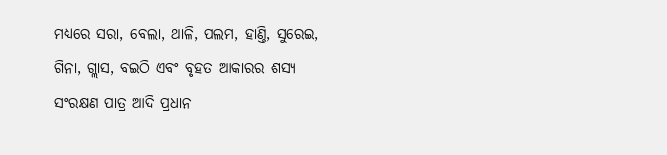ମଧ୍ୟରେ ସରା, ବେଲା, ଥାଳି, ପଲମ, ହାଣ୍ତି, ସୁରେଇ, ଗିନା, ଗ୍ଲାସ, ବଇଠି ଏବଂ ବୃହତ ଆକାରର ଶସ୍ୟ ସଂରକ୍ଷଣ ପାତ୍ର ଆଦି ପ୍ରଧାନ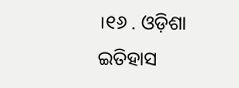।୧୬ . ଓଡ଼ିଶା ଇତିହାସ